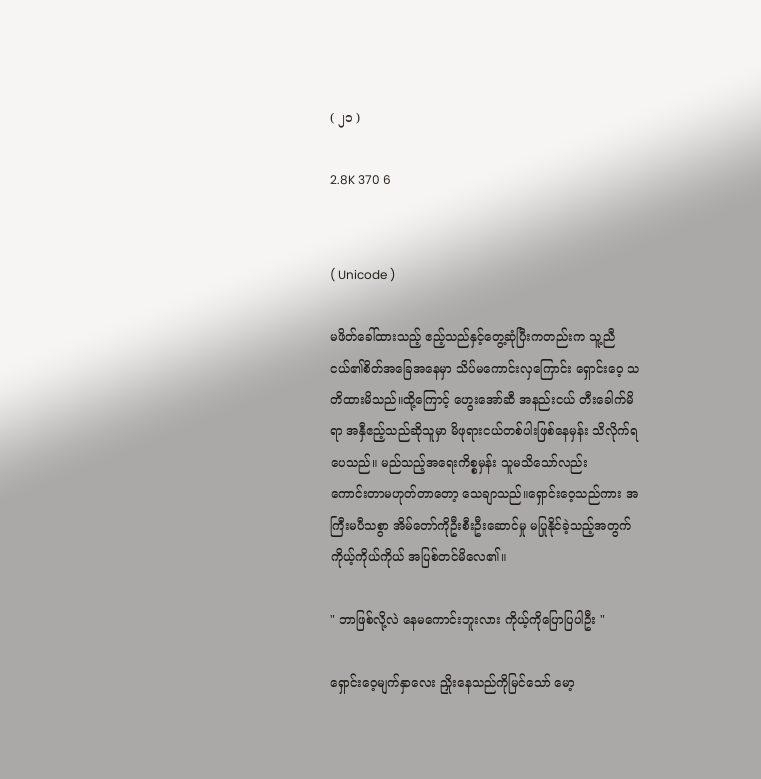( ၂၁ )

2.8K 370 6


( Unicode )

မဖိတ်ခေါ်ထားသည့် ဧည့်သည်နှင့်တွေ့ဆုံပြီးကတည်းက သူ့ညီငယ်၏စိတ်အခြေအနေမှာ သိပ်မကောင်းလှကြောင်း ရှောင်းဝေ့ သတိထားမိသည်။ထို့ကြောင့် ဟွေးအော်ဆီ အနည်းငယ် တီးခေါက်မိရာ အနှီဧည့်သည်ဆိုသူမှာ မိဖုရားငယ်တစ်ပါးဖြစ်နေမှန်း သိလိုက်ရပေသည်။ မည်သည့်အရေးကိစ္စမှန်း သူမသိသော်လည်း
ကောင်းတာမဟုတ်တာတော့ သေချာသည်။ရှောင်းဝေ့သည်ကား အကြီးမပီသစွာ အိမ်တော်ကိုဦးစီးဦးဆောင်မှု မပြုနိုင်ခဲ့သည့်အတွက် ကိုယ့်ကိုယ်ကိုယ် အပြစ်တင်မိလေ၏။

" ဘာဖြစ်လို့လဲ နေမကောင်းဘူးလား ကိုယ့်ကိုပြောပြပါဦး "

ရှောင်းဝေ့မျက်နှာလေး ညှိုးနေသည်ကိုမြင်သော် မော့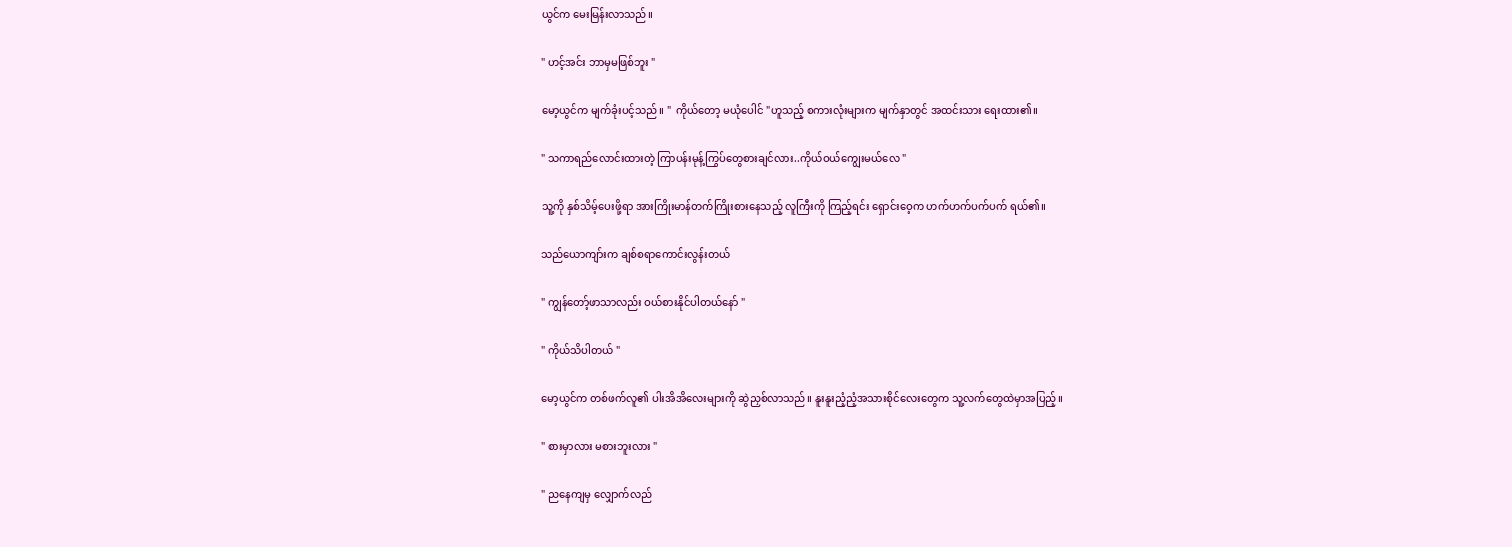ယွင်က မေးမြန်းလာသည်။

" ဟင့်အင်း ဘာမှမဖြစ်ဘူး "

မော့ယွင်က မျက်ခုံးပင့်သည်။ "  ကိုယ်တော့ မယုံပေါင် "ဟူသည့် စကားလုံးများက မျက်နှာတွင် အထင်းသား ရေးထား၏။

" သကာရည်လောင်းထားတဲ့ ကြာပန်းမုန့်ကြွပ်တွေစားချင်လား..ကိုယ်ဝယ်ကျွေးမယ်လေ "

သူ့ကို နှစ်သိမ့်ပေးဖို့ရာ အားကြိုးမာန်တက်ကြိုးစားနေသည့် လူကြီးကို ကြည့်ရင်း ရှောင်းဝေ့က ဟက်ဟက်ပက်ပက် ရယ်၏။

သည်ယောကျာ်းက ချစ်စရာကောင်းလွန်းတယ်

" ကျွန်တော့်ဖာသာလည်း ဝယ်စားနိုင်ပါတယ်နော် "

" ကိုယ်သိပါတယ် "

မော့ယွင်က တစ်ဖက်လူ၏ ပါးအိအိလေးများကို ဆွဲညှစ်လာသည်။ နူးနူးညံ့ညံ့အသားစိုင်လေးတွေက သူ့လက်တွေထဲမှာအပြည့်။

" စားမှာလား မစားဘူးလား "

" ညနေကျမှ လျှောက်လည်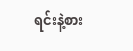ရင်းနဲ့စား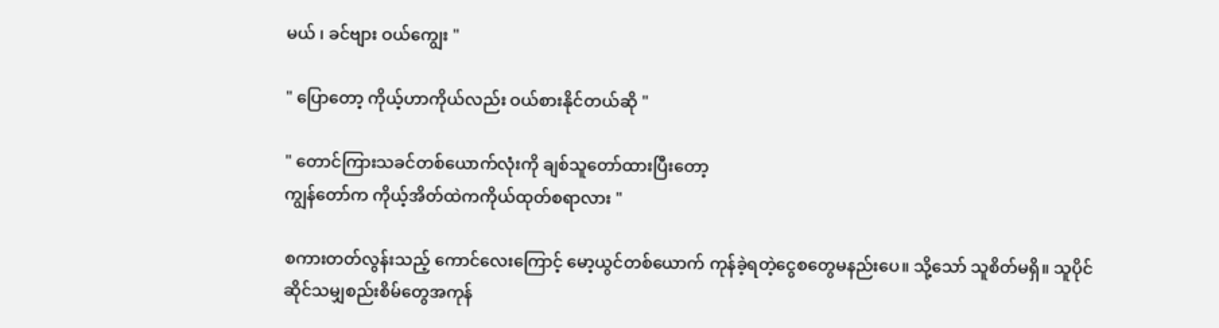မယ် ၊ ခင်ဗျား ဝယ်ကျွေး "

" ပြောတော့ ကိုယ့်ဟာကိုယ်လည်း ဝယ်စားနိုင်တယ်ဆို "

" တောင်ကြားသခင်တစ်ယောက်လုံးကို ချစ်သူတော်ထားပြီးတော့
ကျွန်တော်က ကိုယ့်အိတ်ထဲကကိုယ်ထုတ်စရာလား "

စကားတတ်လွန်းသည့် ကောင်လေးကြောင့် မော့ယွင်တစ်ယောက် ကုန်ခဲ့ရတဲ့ငွေစတွေမနည်းပေ။ သို့သော် သူစိတ်မရှိ။ သူပိုင်ဆိုင်သမျှစည်းစိမ်တွေအကုန်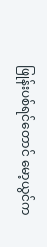ဖြုန်းပစ်ရင်တောင် မော့ယွင်က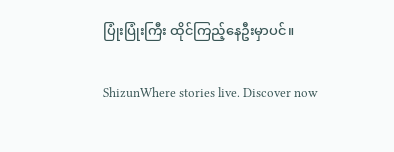ပြုံးပြုံးကြီး ထိုင်ကြည့်နေဦးမှာပင်။

ShizunWhere stories live. Discover now